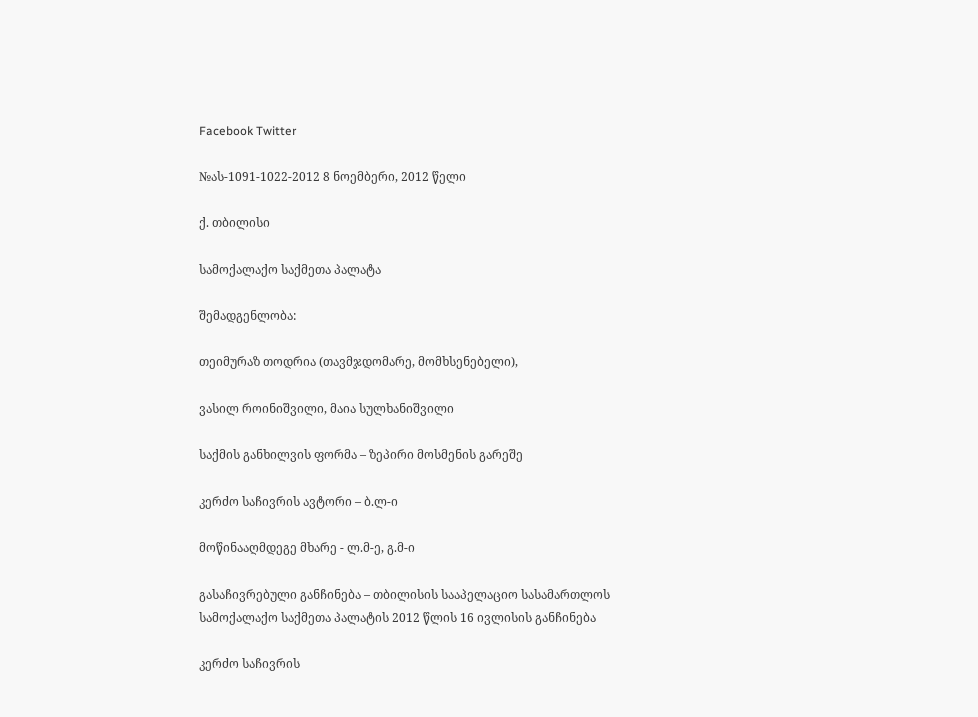Facebook Twitter

№ას-1091-1022-2012 8 ნოემბერი, 2012 წელი

ქ. თბილისი

სამოქალაქო საქმეთა პალატა

შემადგენლობა:

თეიმურაზ თოდრია (თავმჯდომარე, მომხსენებელი),

ვასილ როინიშვილი, მაია სულხანიშვილი

საქმის განხილვის ფორმა – ზეპირი მოსმენის გარეშე

კერძო საჩივრის ავტორი – ბ.ლ-ი

მოწინააღმდეგე მხარე - ლ.მ-ე, გ.მ-ი

გასაჩივრებული განჩინება – თბილისის სააპელაციო სასამართლოს სამოქალაქო საქმეთა პალატის 2012 წლის 16 ივლისის განჩინება

კერძო საჩივრის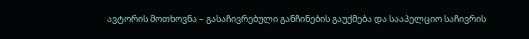ავტორის მოთხოვნა – გასაჩივრებული განჩინების გაუქმება და სააპელციო საჩივრის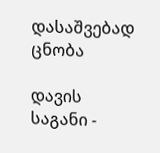დასაშვებად ცნობა

დავის საგანი -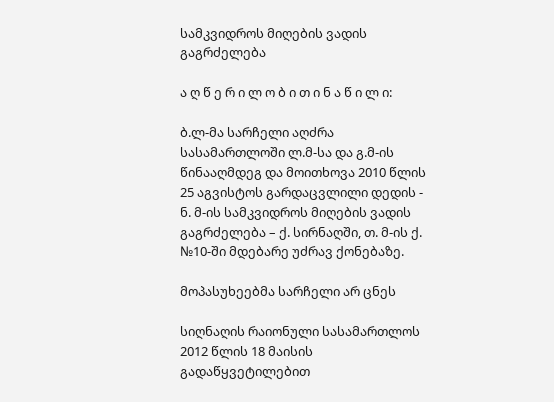სამკვიდროს მიღების ვადის გაგრძელება

ა ღ წ ე რ ი ლ ო ბ ი თ ი ნ ა წ ი ლ ი:

ბ.ლ-მა სარჩელი აღძრა სასამართლოში ლ.მ-სა და გ.მ-ის წინააღმდეგ და მოითხოვა 2010 წლის 25 აგვისტოს გარდაცვლილი დედის - ნ. მ-ის სამკვიდროს მიღების ვადის გაგრძელება – ქ. სირნაღში, თ. მ-ის ქ. №10-ში მდებარე უძრავ ქონებაზე.

მოპასუხეებმა სარჩელი არ ცნეს

სიღნაღის რაიონული სასამართლოს 2012 წლის 18 მაისის გადაწყვეტილებით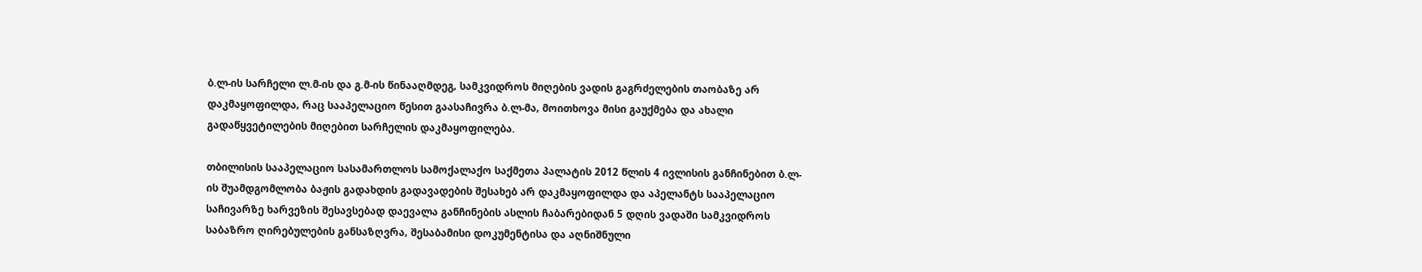ბ.ლ-ის სარჩელი ლ.მ-ის და გ.მ-ის წინააღმდეგ, სამკვიდროს მიღების ვადის გაგრძელების თაობაზე არ დაკმაყოფილდა, რაც სააპელაციო წესით გაასაჩივრა ბ.ლ-მა, მოითხოვა მისი გაუქმება და ახალი გადაწყვეტილების მიღებით სარჩელის დაკმაყოფილება.

თბილისის სააპელაციო სასამართლოს სამოქალაქო საქმეთა პალატის 2012 წლის 4 ივლისის განჩინებით ბ.ლ-ის შუამდგომლობა ბაჟის გადახდის გადავადების შესახებ არ დაკმაყოფილდა და აპელანტს სააპელაციო საჩივარზე ხარვეზის შესავსებად დაევალა განჩინების ასლის ჩაბარებიდან 5 დღის ვადაში სამკვიდროს საბაზრო ღირებულების განსაზღვრა, შესაბამისი დოკუმენტისა და აღნიშნული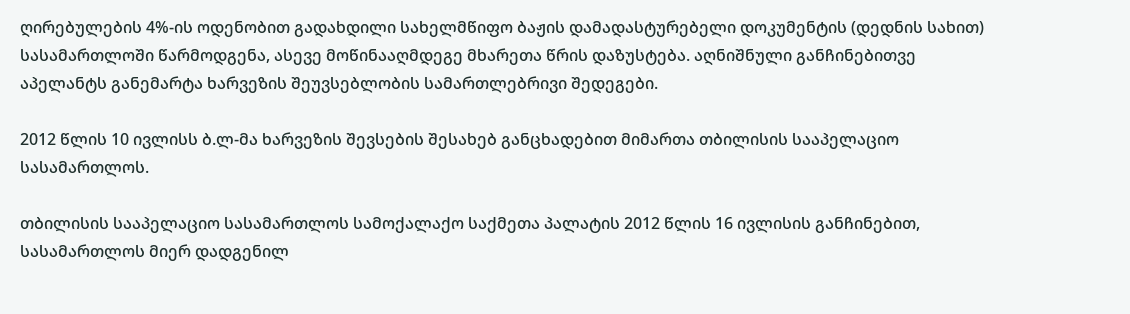ღირებულების 4%-ის ოდენობით გადახდილი სახელმწიფო ბაჟის დამადასტურებელი დოკუმენტის (დედნის სახით) სასამართლოში წარმოდგენა, ასევე მოწინააღმდეგე მხარეთა წრის დაზუსტება. აღნიშნული განჩინებითვე აპელანტს განემარტა ხარვეზის შეუვსებლობის სამართლებრივი შედეგები.

2012 წლის 10 ივლისს ბ.ლ-მა ხარვეზის შევსების შესახებ განცხადებით მიმართა თბილისის სააპელაციო სასამართლოს.

თბილისის სააპელაციო სასამართლოს სამოქალაქო საქმეთა პალატის 2012 წლის 16 ივლისის განჩინებით, სასამართლოს მიერ დადგენილ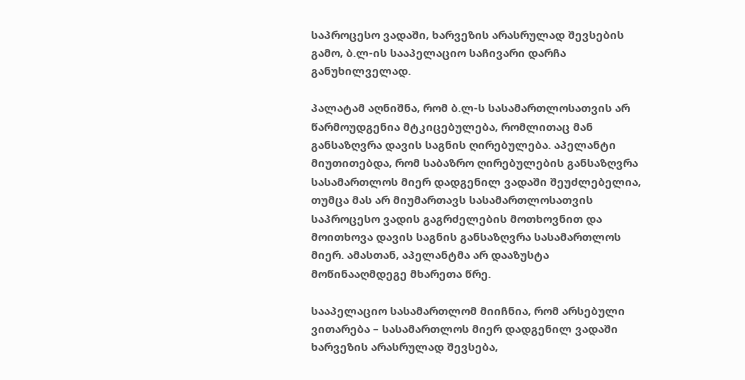საპროცესო ვადაში, ხარვეზის არასრულად შევსების გამო, ბ.ლ-ის სააპელაციო საჩივარი დარჩა განუხილველად.

პალატამ აღნიშნა, რომ ბ.ლ-ს სასამართლოსათვის არ წარმოუდგენია მტკიცებულება, რომლითაც მან განსაზღვრა დავის საგნის ღირებულება. აპელანტი მიუთითებდა, რომ საბაზრო ღირებულების განსაზღვრა სასამართლოს მიერ დადგენილ ვადაში შეუძლებელია, თუმცა მას არ მიუმართავს სასამართლოსათვის საპროცესო ვადის გაგრძელების მოთხოვნით და მოითხოვა დავის საგნის განსაზღვრა სასამართლოს მიერ. ამასთან, აპელანტმა არ დააზუსტა მოწინააღმდეგე მხარეთა წრე.

სააპელაციო სასამართლომ მიიჩნია, რომ არსებული ვითარება – სასამართლოს მიერ დადგენილ ვადაში ხარვეზის არასრულად შევსება,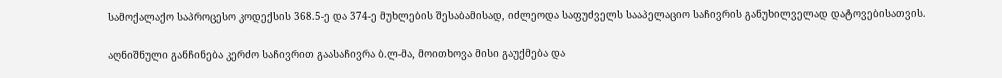სამოქალაქო საპროცესო კოდექსის 368.5-ე და 374-ე მუხლების შესაბამისად, იძლეოდა საფუძველს სააპელაციო საჩივრის განუხილველად დატოვებისათვის.

აღნიშნული განჩინება კერძო საჩივრით გაასაჩივრა ბ.ლ-მა, მოითხოვა მისი გაუქმება და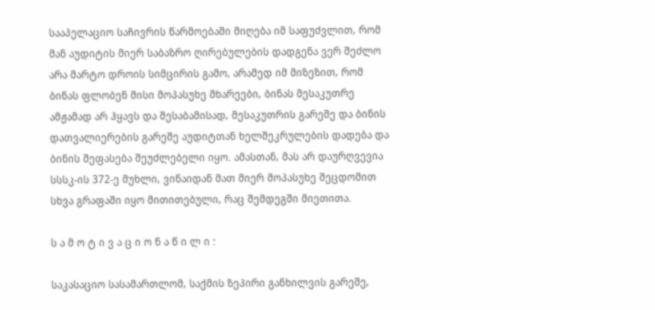სააპელაციო საჩივრის წარმოებაში მიღება იმ საფუძვლით, რომ მან აუდიტის მიერ საბაზრო ღირებულების დადგენა ვერ შეძლო არა მარტო დროის სიმცირის გამო, არამედ იმ მიზეზით, რომ ბინას ფლობენ მისი მოპასუხე მხარეები, ბინას მესაკუთრე ამჟამად არ ჰყავს და შესაბამისად, მესაკუთრის გარეშე და ბინის დათვალიერების გარეშე აუდიტთან ხელშეკრულების დადება და ბინის შეფასება შეუძლებელი იყო. ამასთან, მას არ დაურღვევია სსსკ-ის 372-ე მუხლი, ვინაიდან მათ მიერ მოპასუხე შეცდომით სხვა გრაფაში იყო მითითებული, რაც შემდეგში მიეთითა.

ს ა მ ო ტ ი ვ ა ც ი ო ნ ა წ ი ლ ი :

საკასაციო სასამართლომ, საქმის ზეპირი განხილვის გარეშე,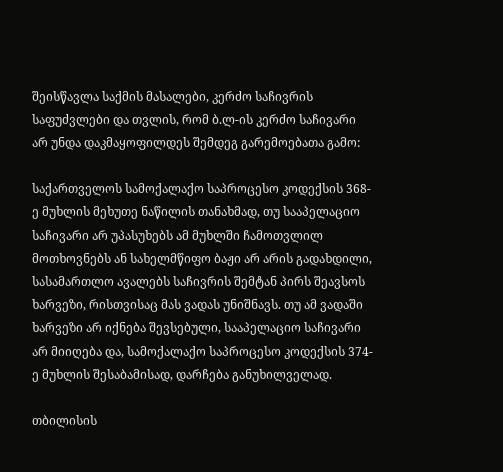შეისწავლა საქმის მასალები, კერძო საჩივრის საფუძვლები და თვლის, რომ ბ.ლ-ის კერძო საჩივარი არ უნდა დაკმაყოფილდეს შემდეგ გარემოებათა გამო:

საქართველოს სამოქალაქო საპროცესო კოდექსის 368-ე მუხლის მეხუთე ნაწილის თანახმად, თუ სააპელაციო საჩივარი არ უპასუხებს ამ მუხლში ჩამოთვლილ მოთხოვნებს ან სახელმწიფო ბაჟი არ არის გადახდილი, სასამართლო ავალებს საჩივრის შემტან პირს შეავსოს ხარვეზი, რისთვისაც მას ვადას უნიშნავს. თუ ამ ვადაში ხარვეზი არ იქნება შევსებული, სააპელაციო საჩივარი არ მიიღება და, სამოქალაქო საპროცესო კოდექსის 374-ე მუხლის შესაბამისად, დარჩება განუხილველად.

თბილისის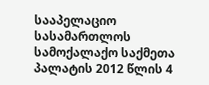სააპელაციო სასამართლოს სამოქალაქო საქმეთა პალატის 2012 წლის 4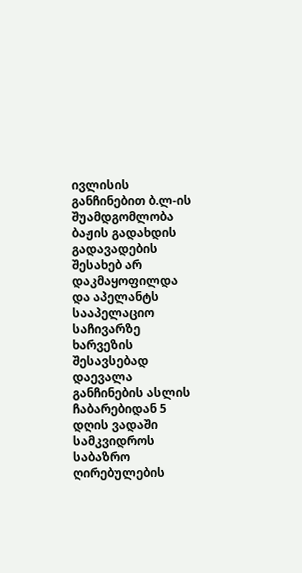ივლისის განჩინებით ბ.ლ-ის შუამდგომლობა ბაჟის გადახდის გადავადების შესახებ არ დაკმაყოფილდა და აპელანტს სააპელაციო საჩივარზე ხარვეზის შესავსებად დაევალა განჩინების ასლის ჩაბარებიდან 5 დღის ვადაში სამკვიდროს საბაზრო ღირებულების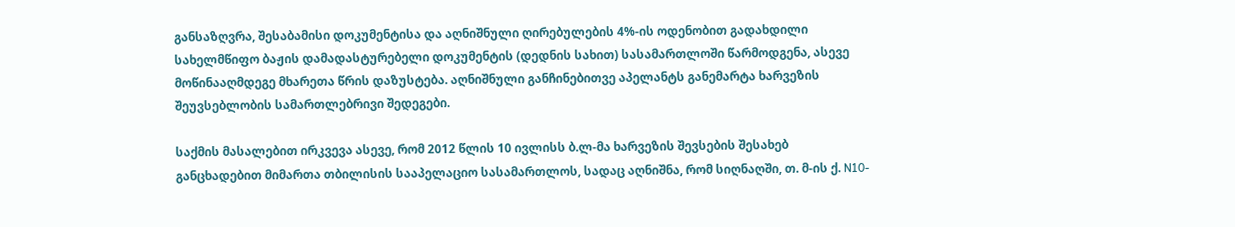განსაზღვრა, შესაბამისი დოკუმენტისა და აღნიშნული ღირებულების 4%-ის ოდენობით გადახდილი სახელმწიფო ბაჟის დამადასტურებელი დოკუმენტის (დედნის სახით) სასამართლოში წარმოდგენა, ასევე მოწინააღმდეგე მხარეთა წრის დაზუსტება. აღნიშნული განჩინებითვე აპელანტს განემარტა ხარვეზის შეუვსებლობის სამართლებრივი შედეგები.

საქმის მასალებით ირკვევა ასევე, რომ 2012 წლის 10 ივლისს ბ.ლ-მა ხარვეზის შევსების შესახებ განცხადებით მიმართა თბილისის სააპელაციო სასამართლოს, სადაც აღნიშნა, რომ სიღნაღში, თ. მ-ის ქ. N10-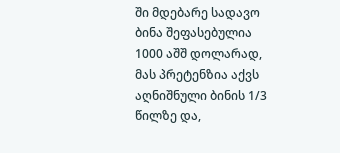ში მდებარე სადავო ბინა შეფასებულია 1000 აშშ დოლარად, მას პრეტენზია აქვს აღნიშნული ბინის 1/3 წილზე და,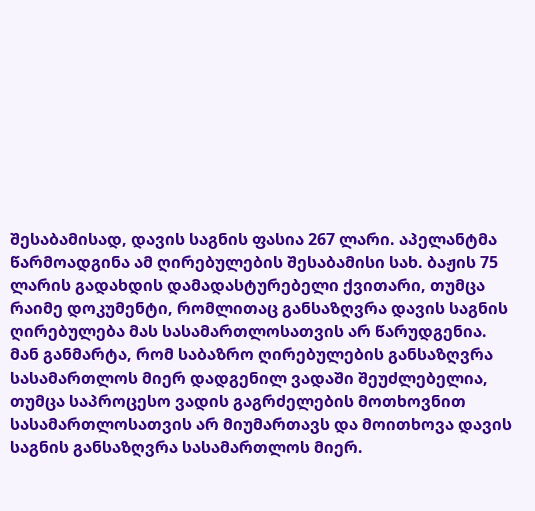შესაბამისად, დავის საგნის ფასია 267 ლარი. აპელანტმა წარმოადგინა ამ ღირებულების შესაბამისი სახ. ბაჟის 75 ლარის გადახდის დამადასტურებელი ქვითარი, თუმცა რაიმე დოკუმენტი, რომლითაც განსაზღვრა დავის საგნის ღირებულება მას სასამართლოსათვის არ წარუდგენია. მან განმარტა, რომ საბაზრო ღირებულების განსაზღვრა სასამართლოს მიერ დადგენილ ვადაში შეუძლებელია, თუმცა საპროცესო ვადის გაგრძელების მოთხოვნით სასამართლოსათვის არ მიუმართავს და მოითხოვა დავის საგნის განსაზღვრა სასამართლოს მიერ.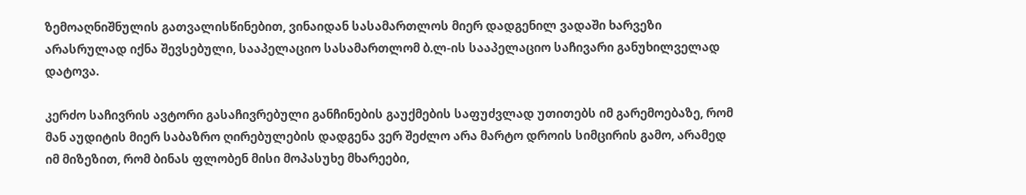ზემოაღნიშნულის გათვალისწინებით, ვინაიდან სასამართლოს მიერ დადგენილ ვადაში ხარვეზი არასრულად იქნა შევსებული, სააპელაციო სასამართლომ ბ.ლ-ის სააპელაციო საჩივარი განუხილველად დატოვა.

კერძო საჩივრის ავტორი გასაჩივრებული განჩინების გაუქმების საფუძვლად უთითებს იმ გარემოებაზე, რომ მან აუდიტის მიერ საბაზრო ღირებულების დადგენა ვერ შეძლო არა მარტო დროის სიმცირის გამო, არამედ იმ მიზეზით, რომ ბინას ფლობენ მისი მოპასუხე მხარეები,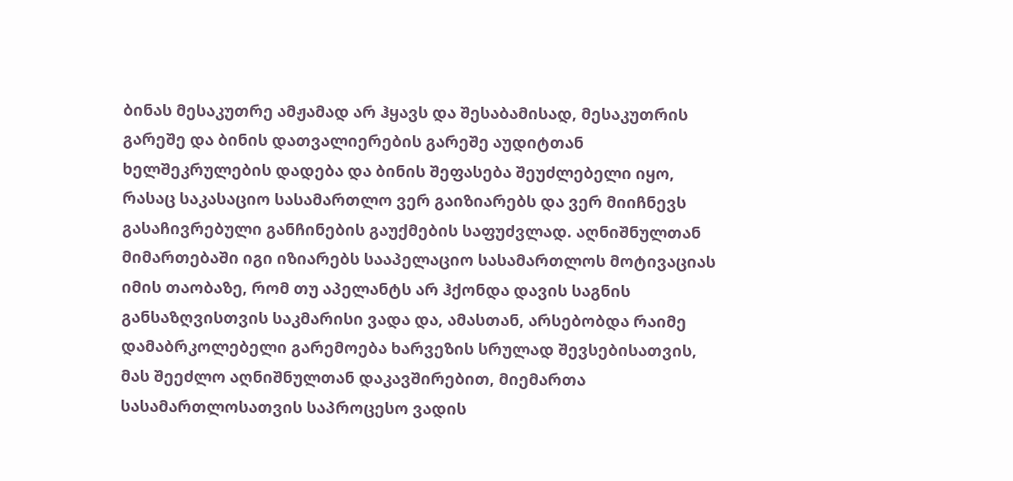ბინას მესაკუთრე ამჟამად არ ჰყავს და შესაბამისად, მესაკუთრის გარეშე და ბინის დათვალიერების გარეშე აუდიტთან ხელშეკრულების დადება და ბინის შეფასება შეუძლებელი იყო, რასაც საკასაციო სასამართლო ვერ გაიზიარებს და ვერ მიიჩნევს გასაჩივრებული განჩინების გაუქმების საფუძვლად. აღნიშნულთან მიმართებაში იგი იზიარებს სააპელაციო სასამართლოს მოტივაციას იმის თაობაზე, რომ თუ აპელანტს არ ჰქონდა დავის საგნის განსაზღვისთვის საკმარისი ვადა და, ამასთან, არსებობდა რაიმე დამაბრკოლებელი გარემოება ხარვეზის სრულად შევსებისათვის, მას შეეძლო აღნიშნულთან დაკავშირებით, მიემართა სასამართლოსათვის საპროცესო ვადის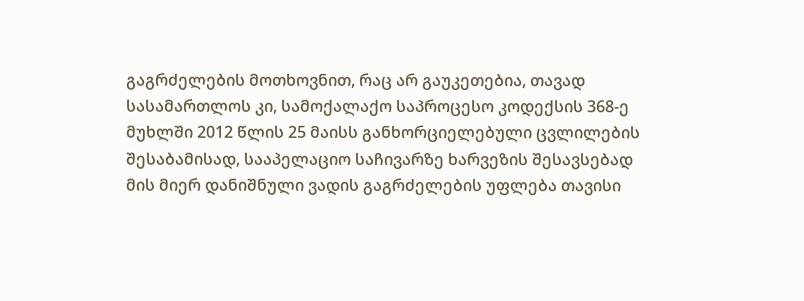გაგრძელების მოთხოვნით, რაც არ გაუკეთებია, თავად სასამართლოს კი, სამოქალაქო საპროცესო კოდექსის 368-ე მუხლში 2012 წლის 25 მაისს განხორციელებული ცვლილების შესაბამისად, სააპელაციო საჩივარზე ხარვეზის შესავსებად მის მიერ დანიშნული ვადის გაგრძელების უფლება თავისი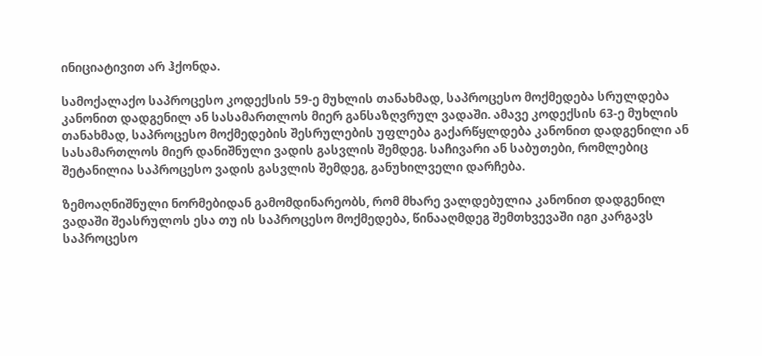ინიციატივით არ ჰქონდა.

სამოქალაქო საპროცესო კოდექსის 59-ე მუხლის თანახმად, საპროცესო მოქმედება სრულდება კანონით დადგენილ ან სასამართლოს მიერ განსაზღვრულ ვადაში. ამავე კოდექსის 63-ე მუხლის თანახმად, საპროცესო მოქმედების შესრულების უფლება გაქარწყლდება კანონით დადგენილი ან სასამართლოს მიერ დანიშნული ვადის გასვლის შემდეგ. საჩივარი ან საბუთები, რომლებიც შეტანილია საპროცესო ვადის გასვლის შემდეგ, განუხილველი დარჩება.

ზემოაღნიშნული ნორმებიდან გამომდინარეობს, რომ მხარე ვალდებულია კანონით დადგენილ ვადაში შეასრულოს ესა თუ ის საპროცესო მოქმედება, წინააღმდეგ შემთხვევაში იგი კარგავს საპროცესო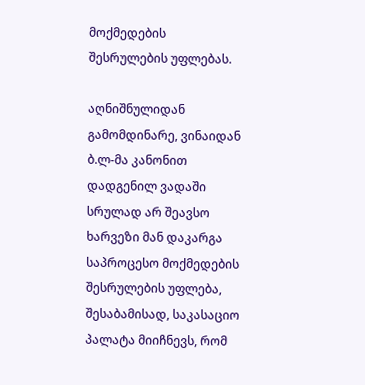მოქმედების შესრულების უფლებას.

აღნიშნულიდან გამომდინარე, ვინაიდან ბ.ლ-მა კანონით დადგენილ ვადაში სრულად არ შეავსო ხარვეზი მან დაკარგა საპროცესო მოქმედების შესრულების უფლება, შესაბამისად, საკასაციო პალატა მიიჩნევს, რომ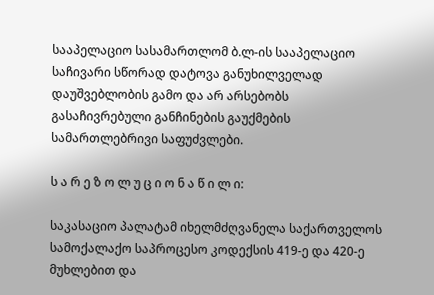სააპელაციო სასამართლომ ბ.ლ-ის სააპელაციო საჩივარი სწორად დატოვა განუხილველად დაუშვებლობის გამო და არ არსებობს გასაჩივრებული განჩინების გაუქმების სამართლებრივი საფუძვლები.

ს ა რ ე ზ ო ლ უ ც ი ო ნ ა წ ი ლ ი:

საკასაციო პალატამ იხელმძღვანელა საქართველოს სამოქალაქო საპროცესო კოდექსის 419-ე და 420-ე მუხლებით და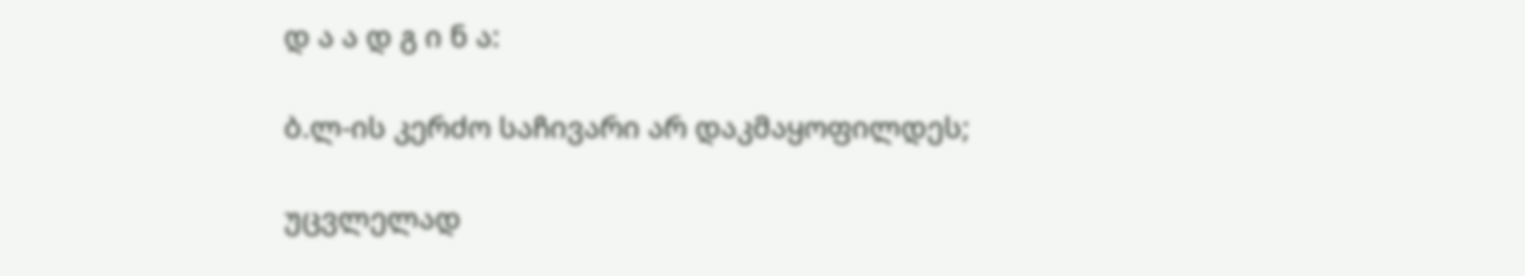დ ა ა დ გ ი ნ ა:

ბ.ლ-ის კერძო საჩივარი არ დაკმაყოფილდეს;

უცვლელად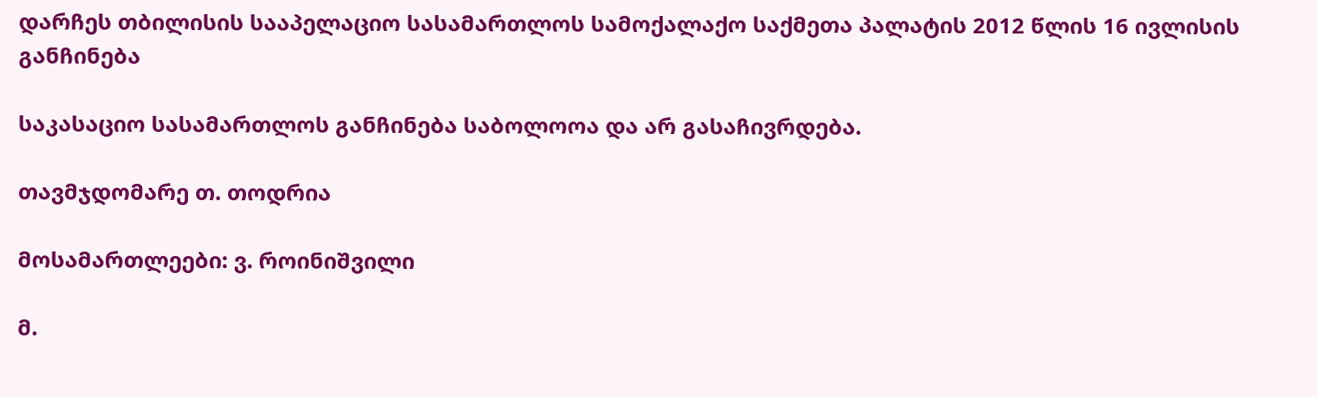დარჩეს თბილისის სააპელაციო სასამართლოს სამოქალაქო საქმეთა პალატის 2012 წლის 16 ივლისის განჩინება

საკასაციო სასამართლოს განჩინება საბოლოოა და არ გასაჩივრდება.

თავმჯდომარე თ. თოდრია

მოსამართლეები: ვ. როინიშვილი

მ.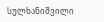სულხანიშვილი